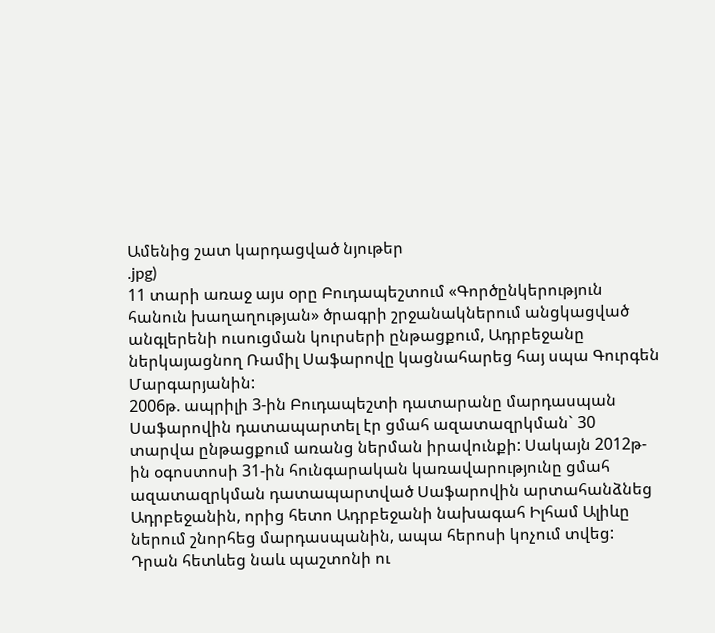Ամենից շատ կարդացված նյութեր
.jpg)
11 տարի առաջ այս օրը Բուդապեշտում «Գործընկերություն հանուն խաղաղության» ծրագրի շրջանակներում անցկացված անգլերենի ուսուցման կուրսերի ընթացքում, Ադրբեջանը ներկայացնող Ռամիլ Սաֆարովը կացնահարեց հայ սպա Գուրգեն Մարգարյանին:
2006թ. ապրիլի 3-ին Բուդապեշտի դատարանը մարդասպան Սաֆարովին դատապարտել էր ցմահ ազատազրկման` 30 տարվա ընթացքում առանց ներման իրավունքի: Սակայն 2012թ-ին օգոստոսի 31-ին հունգարական կառավարությունը ցմահ ազատազրկման դատապարտված Սաֆարովին արտահանձնեց Ադրբեջանին, որից հետո Ադրբեջանի նախագահ Իլհամ Ալիևը ներում շնորհեց մարդասպանին, ապա հերոսի կոչում տվեց: Դրան հետևեց նաև պաշտոնի ու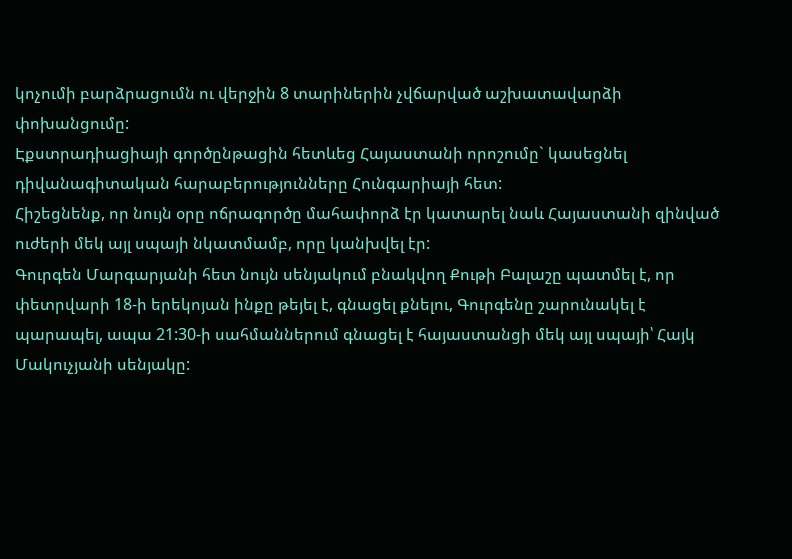կոչումի բարձրացումն ու վերջին 8 տարիներին չվճարված աշխատավարձի փոխանցումը:
Էքստրադիացիայի գործընթացին հետևեց Հայաստանի որոշումը` կասեցնել դիվանագիտական հարաբերությունները Հունգարիայի հետ:
Հիշեցնենք, որ նույն օրը ոճրագործը մահափորձ էր կատարել նաև Հայաստանի զինված ուժերի մեկ այլ սպայի նկատմամբ, որը կանխվել էր:
Գուրգեն Մարգարյանի հետ նույն սենյակում բնակվող Քութի Բալաշը պատմել է, որ փետրվարի 18-ի երեկոյան ինքը թեյել է, գնացել քնելու, Գուրգենը շարունակել է պարապել, ապա 21:30-ի սահմաններում գնացել է հայաստանցի մեկ այլ սպայի՝ Հայկ Մակուչյանի սենյակը: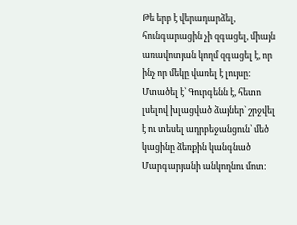Թե երբ է վերադարձել, հունգարացին չի զգացել, միայն առավոտյան կողմ զգացել է, որ ինչ որ մեկը վառել է լույսը: Մտածել է՝ Գուրգենն է, հետո լսելով խլացված ձայներ` շրջվել է ու տեսել ադրբեջանցուն՝ մեծ կացինը ձեռքին կանգնած Մարգարյանի անկողնու մոտ: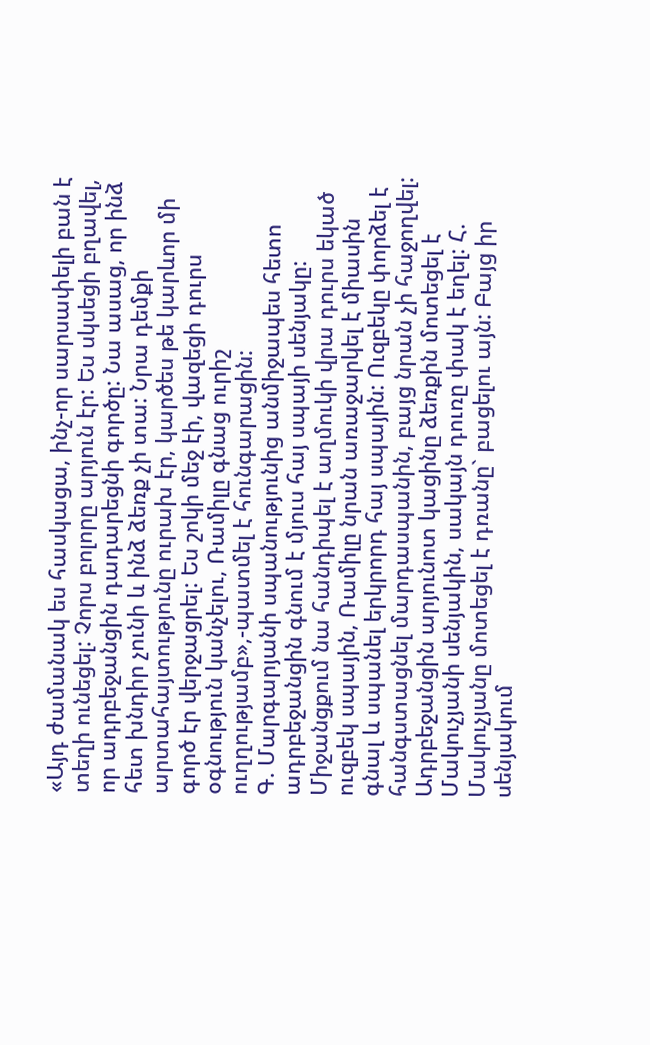«Այդ ժամանակ ես հասկացա, ինչ-որ սարսափելի բան է տեղի ունեցել: Չորս բոլորը արյուն էր: Ես սկսեցի բղավել, որ ադրբեջանցին դադարեցնի գործը: Նա ասաց, որ ինձ հետ խնդիր չունի և ինձ ձեռք չի տա: Նրա դեմքի արտահայտությունը ուրախ էր, կարծես թե կարևոր մի գործ էր վերջացրել: Ես շոկի մեջ էի, վազեցի դուրս օգնություն կանչելու, Ռամիլը գնաց ուրիշ ուղղությամբ»,-պատմել է հունգարացին:
Գ. Մարգարյանի սպանությունից անմիջապես հետո ադրբեջանցին գնում է մյուս հայ սպայի սենյակը: Միջանցքում նա հանդիպել է աղմուկի վրա դուրս եկած ուզբեկ սպային, Ռամիլը նրան առաջարկել է միասին գնալ և սպանել երկրորդ հայ սպային: Ուզբեկը փորձել է հանգստացնել մարդասպանին, բայց նրան չի հաջողվել: Ադրբեջանցին արյունոտ կացինը ձեռքին մոտեցել է Մակուչյանի սենյակին, սակայն դուռը փակ է եղել: Հ. Մակուչյանը մոտեցել է դռանը` բացելու այն: Բայց իր սենյակում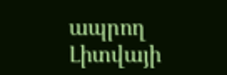ապրող Լիտվայի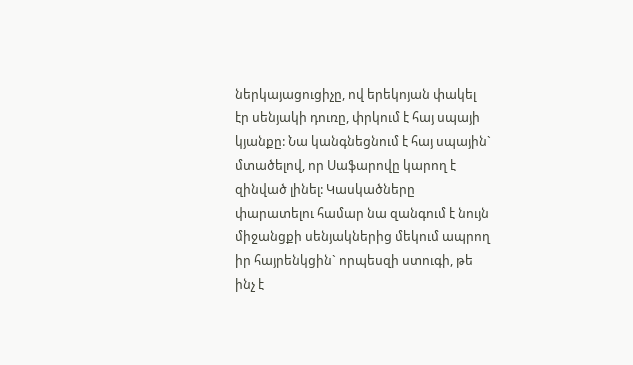ներկայացուցիչը, ով երեկոյան փակել էր սենյակի դուռը, փրկում է հայ սպայի կյանքը: Նա կանգնեցնում է հայ սպային` մտածելով, որ Սաֆարովը կարող է զինված լինել: Կասկածները փարատելու համար նա զանգում է նույն միջանցքի սենյակներից մեկում ապրող իր հայրենկցին` որպեսզի ստուգի, թե ինչ է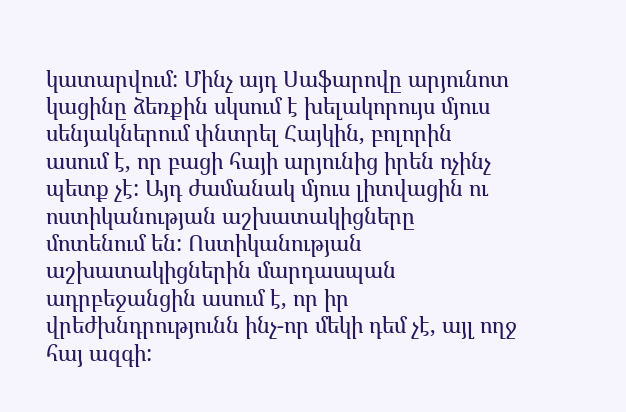կատարվում: Մինչ այդ Սաֆարովը արյունոտ կացինը ձեռքին սկսում է խելակորույս մյուս սենյակներում փնտրել Հայկին, բոլորին ասում է, որ բացի հայի արյունից իրեն ոչինչ պետք չէ: Այդ ժամանակ մյուս լիտվացին ու ոստիկանության աշխատակիցները մոտենում են: Ոստիկանության աշխատակիցներին մարդասպան ադրբեջանցին ասում է, որ իր վրեժխնդրությունն ինչ-որ մեկի դեմ չէ, այլ ողջ հայ ազգի: